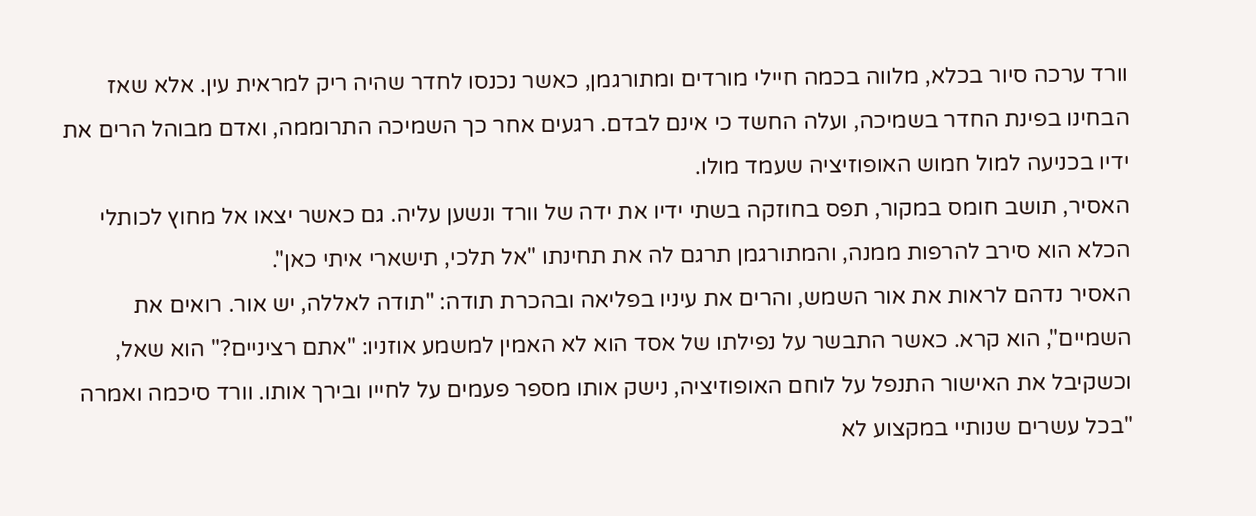וורד ערכה סיור בכלא, מלווה בכמה חיילי מורדים ומתורגמן, כאשר נכנסו לחדר שהיה ריק למראית עין. אלא שאז הבחינו בפינת החדר בשמיכה, ועלה החשד כי אינם לבדם. רגעים אחר כך השמיכה התרוממה, ואדם מבוהל הרים את ידיו בכניעה למול חמוש האופוזיציה שעמד מולו.
האסיר, תושב חומס במקור, תפס בחוזקה בשתי ידיו את ידה של וורד ונשען עליה. גם כאשר יצאו אל מחוץ לכותלי הכלא הוא סירב להרפות ממנה, והמתורגמן תרגם לה את תחינתו "אל תלכי, תישארי איתי כאן".
האסיר נדהם לראות את אור השמש, והרים את עיניו בפליאה ובהכרת תודה: "תודה לאללה, יש אור. רואים את השמיים", הוא קרא. כאשר התבשר על נפילתו של אסד הוא לא האמין למשמע אוזניו: "אתם רציניים?" הוא שאל, וכשקיבל את האישור התנפל על לוחם האופוזיציה, נישק אותו מספר פעמים על לחייו ובירך אותו. וורד סיכמה ואמרה "בכל עשרים שנותיי במקצוע לא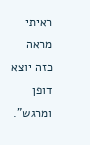ראיתי מראה כזה יוצא דופן ומרגש".